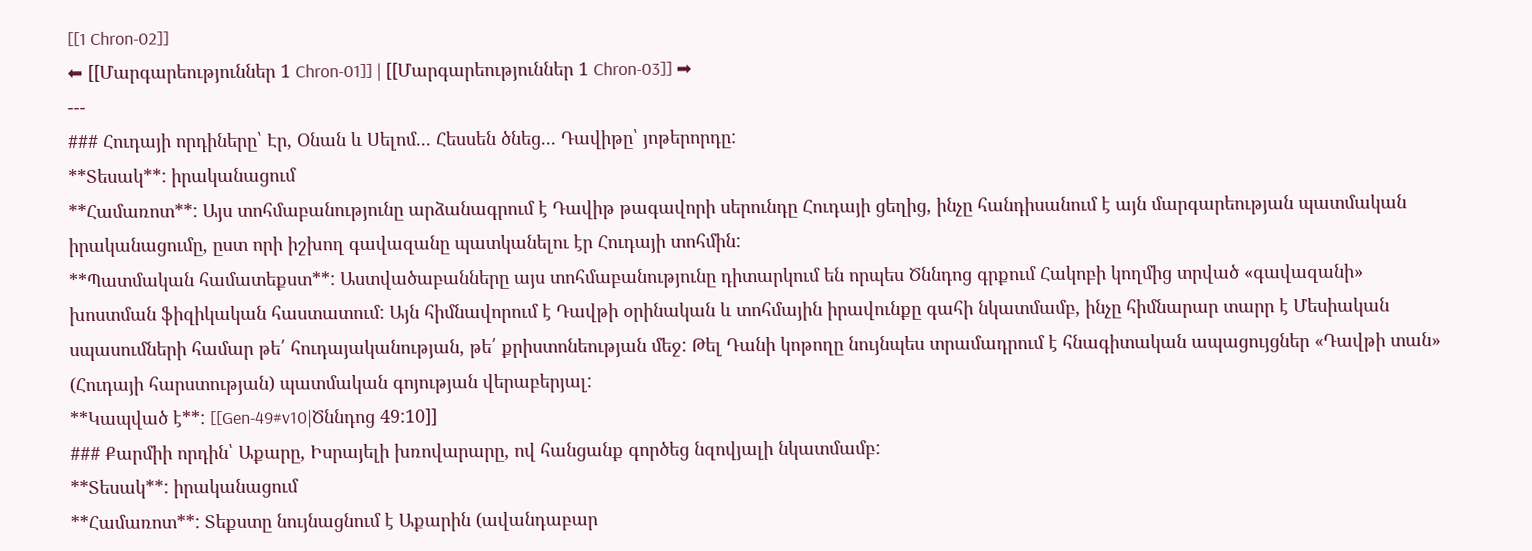[[1 Chron-02]]
⬅ [[Մարգարեություններ 1 Chron-01]] | [[Մարգարեություններ 1 Chron-03]] ➡
---
### Հուդայի որդիները՝ Էր, Օնան և Սելոմ... Հեսսեն ծնեց... Դավիթը՝ յոթերորդը:
**Տեսակ**: իրականացում
**Համառոտ**: Այս տոհմաբանությունը արձանագրում է Դավիթ թագավորի սերունդը Հուդայի ցեղից, ինչը հանդիսանում է այն մարգարեության պատմական իրականացումը, ըստ որի իշխող գավազանը պատկանելու էր Հուդայի տոհմին:
**Պատմական համատեքստ**: Աստվածաբանները այս տոհմաբանությունը դիտարկում են որպես Ծննդոց գրքում Հակոբի կողմից տրված «գավազանի» խոստման ֆիզիկական հաստատում: Այն հիմնավորում է Դավթի օրինական և տոհմային իրավունքը գահի նկատմամբ, ինչը հիմնարար տարր է Մեսիական սպասումների համար թե՛ հուդայականության, թե՛ քրիստոնեության մեջ: Թել Դանի կոթողը նույնպես տրամադրում է հնագիտական ապացույցներ «Դավթի տան» (Հուդայի հարստության) պատմական գոյության վերաբերյալ:
**Կապված է**: [[Gen-49#v10|Ծննդոց 49:10]]
### Քարմիի որդին՝ Աքարը, Իսրայելի խռովարարը, ով հանցանք գործեց նզովյալի նկատմամբ:
**Տեսակ**: իրականացում
**Համառոտ**: Տեքստը նույնացնում է Աքարին (ավանդաբար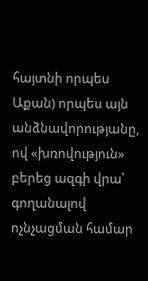հայտնի որպես Աքան) որպես այն անձնավորությանը, ով «խռովություն» բերեց ազգի վրա՝ գողանալով ոչնչացման համար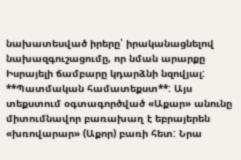նախատեսված իրերը՝ իրականացնելով նախազգուշացումը, որ նման արարքը Իսրայելի ճամբարը կդարձնի նզովյալ:
**Պատմական համատեքստ**: Այս տեքստում օգտագործված «Աքար» անունը միտումնավոր բառախաղ է եբրայերեն «խռովարար» (Աքոր) բառի հետ: Նրա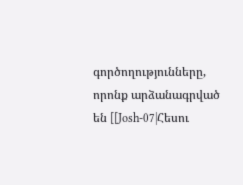գործողությունները, որոնք արձանագրված են [[Josh-07|Հեսու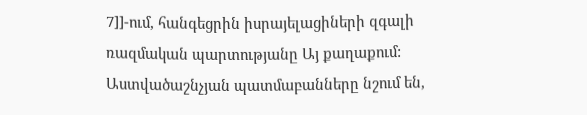7]]-ում, հանգեցրին իսրայելացիների զգալի ռազմական պարտությանը Այ քաղաքում: Աստվածաշնչյան պատմաբանները նշում են,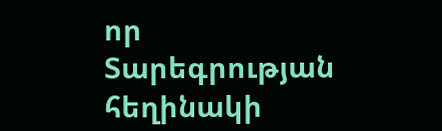որ Տարեգրության հեղինակի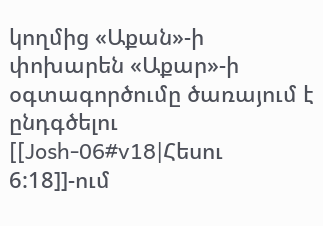կողմից «Աքան»-ի փոխարեն «Աքար»-ի օգտագործումը ծառայում է ընդգծելու [[Josh-06#v18|Հեսու 6:18]]-ում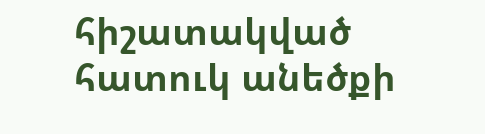հիշատակված հատուկ անեծքի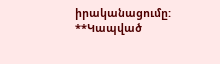իրականացումը:
**Կապված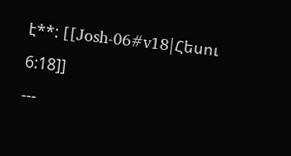է**: [[Josh-06#v18|Հեսու 6:18]]
---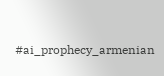#ai_prophecy_armenian